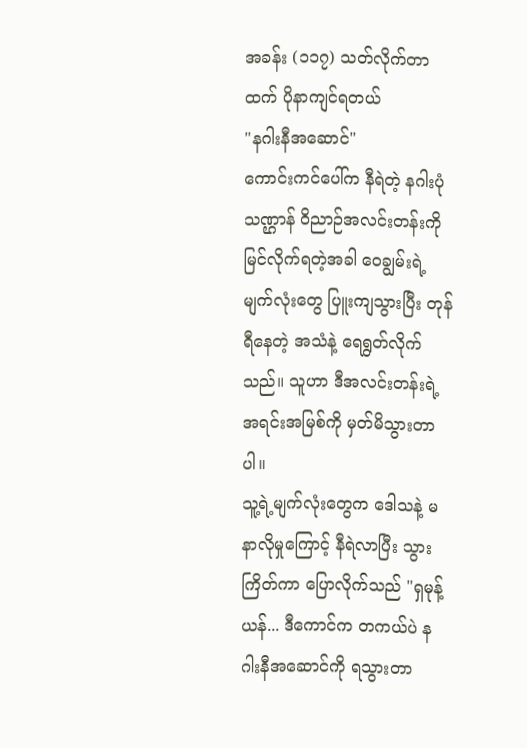အခန်း (၁၁၇) သတ်လိုက်တာထက် ပိုနာကျင်ရတယ်
"နဂါးနီအဆောင်"
ကောင်းကင်ပေါ်က နီရဲတဲ့ နဂါးပုံသဏ္ဌာန် ဝိညာဉ်အလင်းတန်းကို မြင်လိုက်ရတဲ့အခါ ဝေချွမ်းရဲ့ မျက်လုံးတွေ ပြူးကျသွားပြီး တုန်ရီနေတဲ့ အသံနဲ့ ရေရွတ်လိုက်သည်။ သူဟာ ဒီအလင်းတန်းရဲ့ အရင်းအမြစ်ကို မှတ်မိသွားတာပါ။
သူ့ရဲ့မျက်လုံးတွေက ဒေါသနဲ့ မနာလိုမှုကြောင့် နီရဲလာပြီး သွားကြိတ်ကာ ပြောလိုက်သည် "ရှမုန့်ယန်... ဒီကောင်က တကယ်ပဲ နဂါးနီအဆောင်ကို ရသွားတာ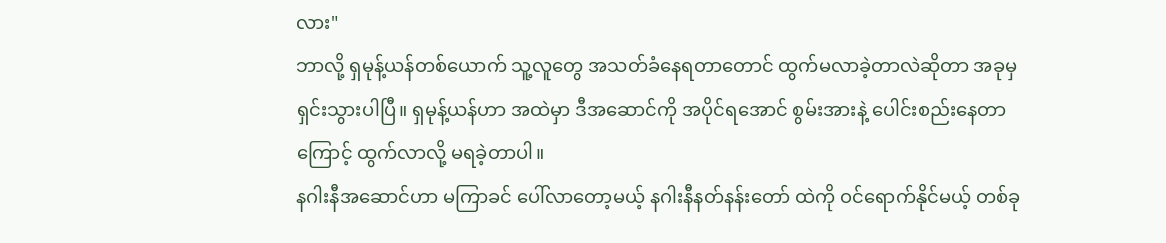လား"
ဘာလို့ ရှမုန့်ယန်တစ်ယောက် သူ့လူတွေ အသတ်ခံနေရတာတောင် ထွက်မလာခဲ့တာလဲဆိုတာ အခုမှ ရှင်းသွားပါပြီ။ ရှမုန့်ယန်ဟာ အထဲမှာ ဒီအဆောင်ကို အပိုင်ရအောင် စွမ်းအားနဲ့ ပေါင်းစည်းနေတာကြောင့် ထွက်လာလို့ မရခဲ့တာပါ။
နဂါးနီအဆောင်ဟာ မကြာခင် ပေါ်လာတော့မယ့် နဂါးနီနတ်နန်းတော် ထဲကို ဝင်ရောက်နိုင်မယ့် တစ်ခု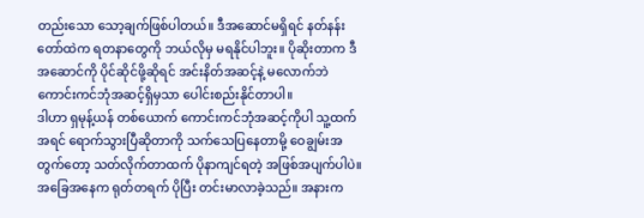တည်းသော သော့ချက်ဖြစ်ပါတယ်။ ဒီအဆောင်မရှိရင် နတ်နန်းတော်ထဲက ရတနာတွေကို ဘယ်လိုမှ မရနိုင်ပါဘူး။ ပိုဆိုးတာက ဒီအဆောင်ကို ပိုင်ဆိုင်ဖို့ဆိုရင် အင်းနိတ်အဆင့်နဲ့ မလောက်ဘဲ ကောင်းကင်ဘုံအဆင့်ရှိမှသာ ပေါင်းစည်းနိုင်တာပါ။
ဒါဟာ ရှမုန့်ယန် တစ်ယောက် ကောင်းကင်ဘုံအဆင့်ကိုပါ သူ့ထက်အရင် ရောက်သွားပြီဆိုတာကို သက်သေပြနေတာမို့ ဝေချွမ်းအတွက်တော့ သတ်လိုက်တာထက် ပိုနာကျင်ရတဲ့ အဖြစ်အပျက်ပါပဲ။
အခြေအနေက ရုတ်တရက် ပိုပြီး တင်းမာလာခဲ့သည်။ အနားက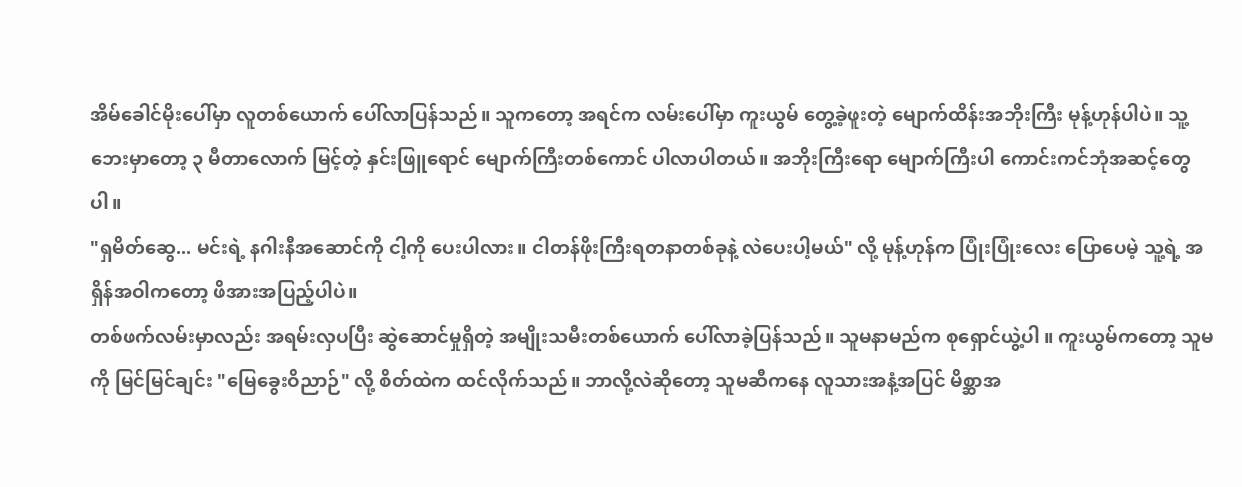အိမ်ခေါင်မိုးပေါ်မှာ လူတစ်ယောက် ပေါ်လာပြန်သည်။ သူကတော့ အရင်က လမ်းပေါ်မှာ ကူးယွမ် တွေ့ခဲ့ဖူးတဲ့ မျောက်ထိန်းအဘိုးကြီး မုန့်ဟုန်ပါပဲ။ သူ့ဘေးမှာတော့ ၃ မီတာလောက် မြင့်တဲ့ နှင်းဖြူရောင် မျောက်ကြီးတစ်ကောင် ပါလာပါတယ်။ အဘိုးကြီးရော မျောက်ကြီးပါ ကောင်းကင်ဘုံအဆင့်တွေပါ။
"ရှမိတ်ဆွေ... မင်းရဲ့ နဂါးနီအဆောင်ကို ငါ့ကို ပေးပါလား။ ငါတန်ဖိုးကြီးရတနာတစ်ခုနဲ့ လဲပေးပါ့မယ်" လို့ မုန့်ဟုန်က ပြုံးပြုံးလေး ပြောပေမဲ့ သူ့ရဲ့ အရှိန်အဝါကတော့ ဖိအားအပြည့်ပါပဲ။
တစ်ဖက်လမ်းမှာလည်း အရမ်းလှပပြီး ဆွဲဆောင်မှုရှိတဲ့ အမျိုးသမီးတစ်ယောက် ပေါ်လာခဲ့ပြန်သည်။ သူမနာမည်က စုရှောင်ယွဲ့ပါ ။ ကူးယွမ်ကတော့ သူမကို မြင်မြင်ချင်း "မြေခွေးဝိညာဉ်" လို့ စိတ်ထဲက ထင်လိုက်သည်။ ဘာလို့လဲဆိုတော့ သူမဆီကနေ လူသားအနံ့အပြင် မိစ္ဆာအ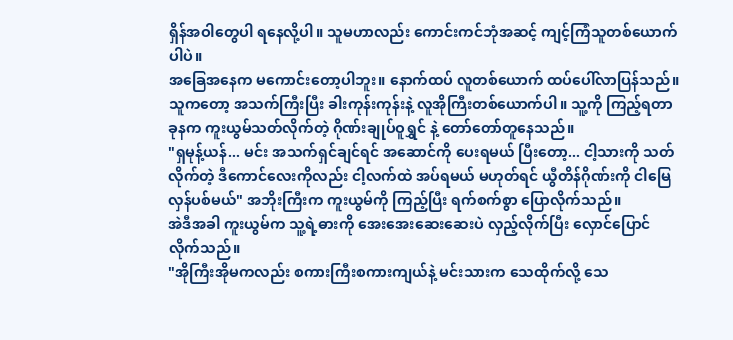ရှိန်အဝါတွေပါ ရနေလို့ပါ။ သူမဟာလည်း ကောင်းကင်ဘုံအဆင့် ကျင့်ကြံသူတစ်ယောက်ပါပဲ။
အခြေအနေက မကောင်းတော့ပါဘူး။ နောက်ထပ် လူတစ်ယောက် ထပ်ပေါ်လာပြန်သည်။ သူကတော့ အသက်ကြီးပြီး ခါးကုန်းကုန်းနဲ့ လူအိုကြီးတစ်ယောက်ပါ။ သူ့ကို ကြည့်ရတာ ခုနက ကူးယွမ်သတ်လိုက်တဲ့ ဂိုဏ်းချုပ်ဝူရွှင် နဲ့ တော်တော်တူနေသည်။
"ရှမုန့်ယန်... မင်း အသက်ရှင်ချင်ရင် အဆောင်ကို ပေးရမယ် ပြီးတော့... ငါ့သားကို သတ်လိုက်တဲ့ ဒီကောင်လေးကိုလည်း ငါ့လက်ထဲ အပ်ရမယ် မဟုတ်ရင် ယွီတိန်ဂိုဏ်းကို ငါမြေလှန်ပစ်မယ်" အဘိုးကြီးက ကူးယွမ်ကို ကြည့်ပြီး ရက်စက်စွာ ပြောလိုက်သည်။
အဲဒီအခါ ကူးယွမ်က သူ့ရဲ့ဓားကို အေးအေးဆေးဆေးပဲ လှည့်လိုက်ပြီး လှောင်ပြောင်လိုက်သည်။
"အိုကြီးအိုမကလည်း စကားကြီးစကားကျယ်နဲ့ မင်းသားက သေထိုက်လို့ သေ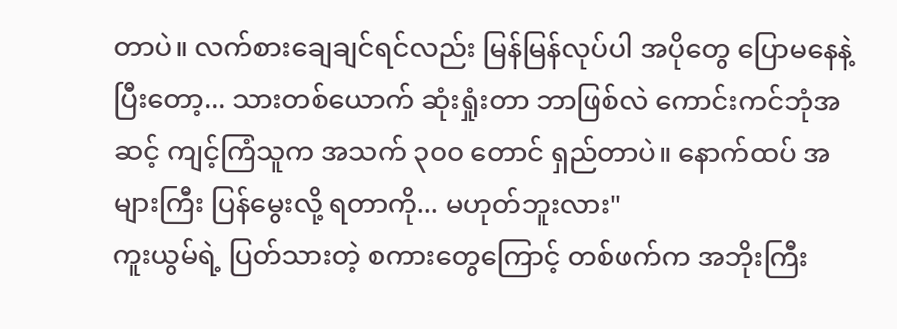တာပဲ။ လက်စားချေချင်ရင်လည်း မြန်မြန်လုပ်ပါ အပိုတွေ ပြောမနေနဲ့ ပြီးတော့... သားတစ်ယောက် ဆုံးရှုံးတာ ဘာဖြစ်လဲ ကောင်းကင်ဘုံအဆင့် ကျင့်ကြံသူက အသက် ၃၀၀ တောင် ရှည်တာပဲ။ နောက်ထပ် အများကြီး ပြန်မွေးလို့ ရတာကို... မဟုတ်ဘူးလား"
ကူးယွမ်ရဲ့ ပြတ်သားတဲ့ စကားတွေကြောင့် တစ်ဖက်က အဘိုးကြီး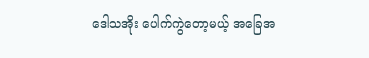ဒေါသအိုး ပေါက်ကွဲတော့မယ့် အခြေအ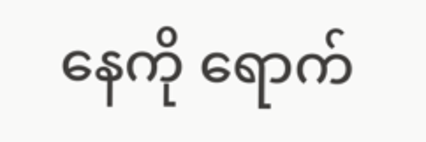နေကို ရောက်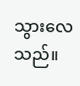သွားလေသည်။